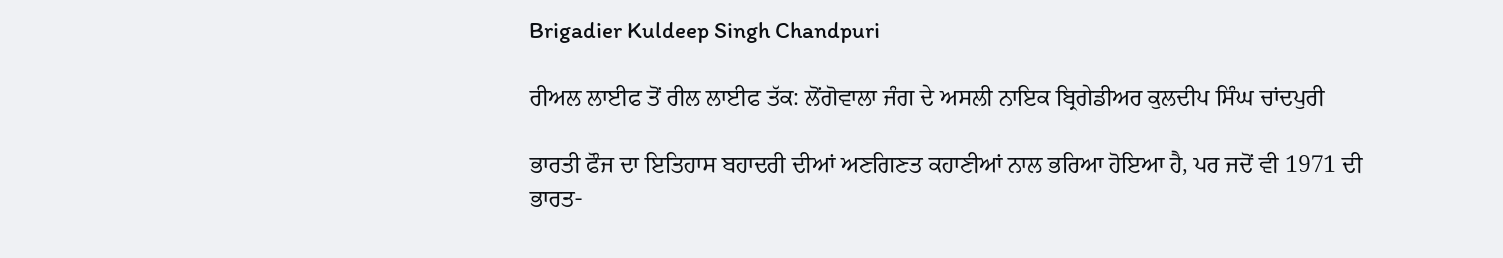Brigadier Kuldeep Singh Chandpuri

ਰੀਅਲ ਲਾਈਫ ਤੋਂ ਰੀਲ ਲਾਈਫ ਤੱਕ: ਲੋਂਗੋਵਾਲਾ ਜੰਗ ਦੇ ਅਸਲੀ ਨਾਇਕ ਬ੍ਰਿਗੇਡੀਅਰ ਕੁਲਦੀਪ ਸਿੰਘ ਚਾਂਦਪੁਰੀ

ਭਾਰਤੀ ਫੌਜ ਦਾ ਇਤਿਹਾਸ ਬਹਾਦਰੀ ਦੀਆਂ ਅਣਗਿਣਤ ਕਹਾਣੀਆਂ ਨਾਲ ਭਰਿਆ ਹੋਇਆ ਹੈ, ਪਰ ਜਦੋਂ ਵੀ 1971 ਦੀ ਭਾਰਤ-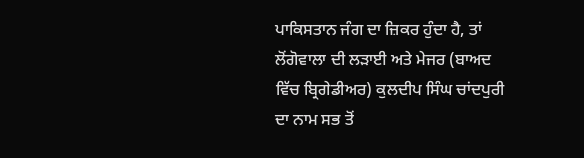ਪਾਕਿਸਤਾਨ ਜੰਗ ਦਾ ਜ਼ਿਕਰ ਹੁੰਦਾ ਹੈ, ਤਾਂ ਲੋਂਗੋਵਾਲਾ ਦੀ ਲੜਾਈ ਅਤੇ ਮੇਜਰ (ਬਾਅਦ ਵਿੱਚ ਬ੍ਰਿਗੇਡੀਅਰ) ਕੁਲਦੀਪ ਸਿੰਘ ਚਾਂਦਪੁਰੀ ਦਾ ਨਾਮ ਸਭ ਤੋਂ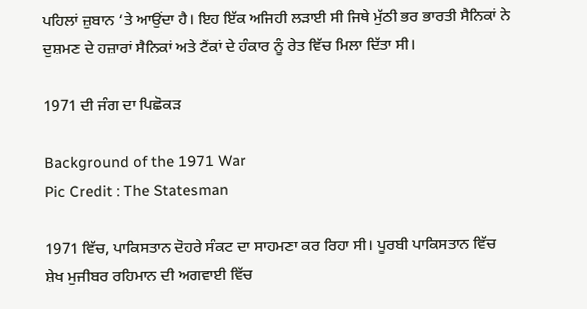ਪਹਿਲਾਂ ਜ਼ੁਬਾਨ ‘ਤੇ ਆਉਂਦਾ ਹੈ। ਇਹ ਇੱਕ ਅਜਿਹੀ ਲੜਾਈ ਸੀ ਜਿਥੇ ਮੁੱਠੀ ਭਰ ਭਾਰਤੀ ਸੈਨਿਕਾਂ ਨੇ ਦੁਸ਼ਮਣ ਦੇ ਹਜ਼ਾਰਾਂ ਸੈਨਿਕਾਂ ਅਤੇ ਟੈਂਕਾਂ ਦੇ ਹੰਕਾਰ ਨੂੰ ਰੇਤ ਵਿੱਚ ਮਿਲਾ ਦਿੱਤਾ ਸੀ।

1971 ਦੀ ਜੰਗ ਦਾ ਪਿਛੋਕੜ

Background of the 1971 War
Pic Credit : The Statesman

1971 ਵਿੱਚ, ਪਾਕਿਸਤਾਨ ਦੋਹਰੇ ਸੰਕਟ ਦਾ ਸਾਹਮਣਾ ਕਰ ਰਿਹਾ ਸੀ। ਪੂਰਬੀ ਪਾਕਿਸਤਾਨ ਵਿੱਚ ਸ਼ੇਖ ਮੁਜੀਬਰ ਰਹਿਮਾਨ ਦੀ ਅਗਵਾਈ ਵਿੱਚ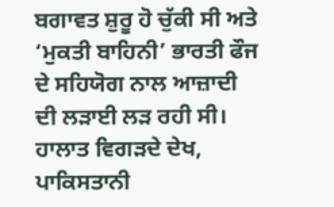ਬਗਾਵਤ ਸ਼ੁਰੂ ਹੋ ਚੁੱਕੀ ਸੀ ਅਤੇ ‘ਮੁਕਤੀ ਬਾਹਿਨੀ’ ਭਾਰਤੀ ਫੌਜ ਦੇ ਸਹਿਯੋਗ ਨਾਲ ਆਜ਼ਾਦੀ ਦੀ ਲੜਾਈ ਲੜ ਰਹੀ ਸੀ। ਹਾਲਾਤ ਵਿਗੜਦੇ ਦੇਖ, ਪਾਕਿਸਤਾਨੀ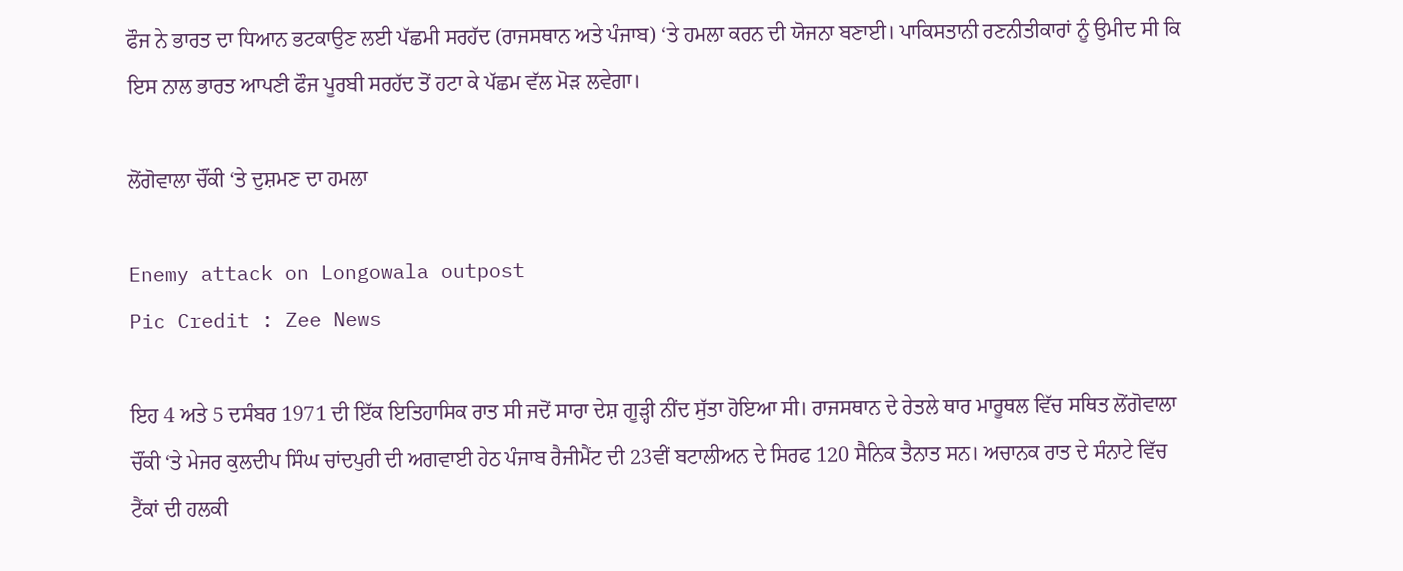ਫੌਜ ਨੇ ਭਾਰਤ ਦਾ ਧਿਆਨ ਭਟਕਾਉਣ ਲਈ ਪੱਛਮੀ ਸਰਹੱਦ (ਰਾਜਸਥਾਨ ਅਤੇ ਪੰਜਾਬ) ‘ਤੇ ਹਮਲਾ ਕਰਨ ਦੀ ਯੋਜਨਾ ਬਣਾਈ। ਪਾਕਿਸਤਾਨੀ ਰਣਨੀਤੀਕਾਰਾਂ ਨੂੰ ਉਮੀਦ ਸੀ ਕਿ ਇਸ ਨਾਲ ਭਾਰਤ ਆਪਣੀ ਫੌਜ ਪੂਰਬੀ ਸਰਹੱਦ ਤੋਂ ਹਟਾ ਕੇ ਪੱਛਮ ਵੱਲ ਮੋੜ ਲਵੇਗਾ।

ਲੋਂਗੋਵਾਲਾ ਚੌਂਕੀ ‘ਤੇ ਦੁਸ਼ਮਣ ਦਾ ਹਮਲਾ

Enemy attack on Longowala outpost
Pic Credit : Zee News

ਇਹ 4 ਅਤੇ 5 ਦਸੰਬਰ 1971 ਦੀ ਇੱਕ ਇਤਿਹਾਸਿਕ ਰਾਤ ਸੀ ਜਦੋਂ ਸਾਰਾ ਦੇਸ਼ ਗੂੜ੍ਹੀ ਨੀਂਦ ਸੁੱਤਾ ਹੋਇਆ ਸੀ। ਰਾਜਸਥਾਨ ਦੇ ਰੇਤਲੇ ਥਾਰ ਮਾਰੂਥਲ ਵਿੱਚ ਸਥਿਤ ਲੋਂਗੋਵਾਲਾ ਚੌਂਕੀ ‘ਤੇ ਮੇਜਰ ਕੁਲਦੀਪ ਸਿੰਘ ਚਾਂਦਪੁਰੀ ਦੀ ਅਗਵਾਈ ਹੇਠ ਪੰਜਾਬ ਰੈਜੀਮੈਂਟ ਦੀ 23ਵੀਂ ਬਟਾਲੀਅਨ ਦੇ ਸਿਰਫ 120 ਸੈਨਿਕ ਤੈਨਾਤ ਸਨ। ਅਚਾਨਕ ਰਾਤ ਦੇ ਸੰਨਾਟੇ ਵਿੱਚ ਟੈਂਕਾਂ ਦੀ ਹਲਕੀ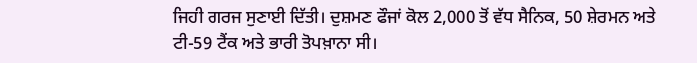ਜਿਹੀ ਗਰਜ ਸੁਣਾਈ ਦਿੱਤੀ। ਦੁਸ਼ਮਣ ਫੌਜਾਂ ਕੋਲ 2,000 ਤੋਂ ਵੱਧ ਸੈਨਿਕ, 50 ਸ਼ੇਰਮਨ ਅਤੇ ਟੀ-59 ਟੈਂਕ ਅਤੇ ਭਾਰੀ ਤੋਪਖ਼ਾਨਾ ਸੀ।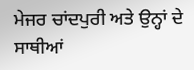ਮੇਜਰ ਚਾਂਦਪੁਰੀ ਅਤੇ ਉਨ੍ਹਾਂ ਦੇ ਸਾਥੀਆਂ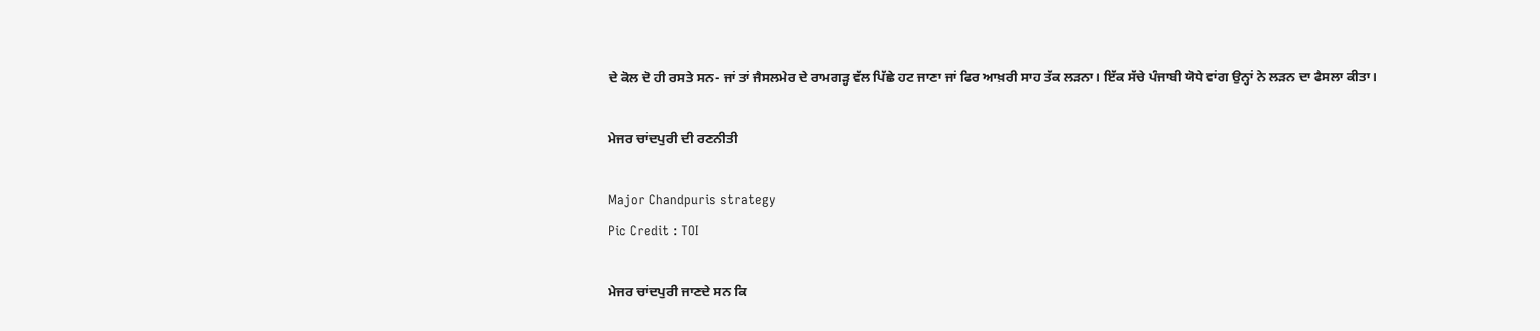ਦੇ ਕੋਲ ਦੋ ਹੀ ਰਸਤੇ ਸਨ- ਜਾਂ ਤਾਂ ਜੈਸਲਮੇਰ ਦੇ ਰਾਮਗੜ੍ਹ ਵੱਲ ਪਿੱਛੇ ਹਟ ਜਾਣਾ ਜਾਂ ਫਿਰ ਆਖ਼ਰੀ ਸਾਹ ਤੱਕ ਲੜਨਾ। ਇੱਕ ਸੱਚੇ ਪੰਜਾਬੀ ਯੋਧੇ ਵਾਂਗ ਉਨ੍ਹਾਂ ਨੇ ਲੜਨ ਦਾ ਫੈਸਲਾ ਕੀਤਾ।

ਮੇਜਰ ਚਾਂਦਪੁਰੀ ਦੀ ਰਣਨੀਤੀ

Major Chandpuris strategy
Pic Credit : TOI

ਮੇਜਰ ਚਾਂਦਪੁਰੀ ਜਾਣਦੇ ਸਨ ਕਿ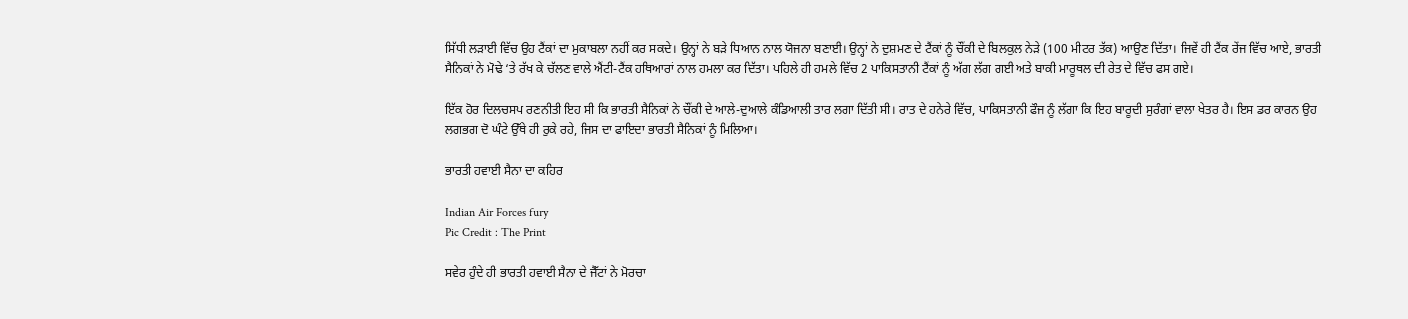ਸਿੱਧੀ ਲੜਾਈ ਵਿੱਚ ਉਹ ਟੈਂਕਾਂ ਦਾ ਮੁਕਾਬਲਾ ਨਹੀਂ ਕਰ ਸਕਦੇ। ਉਨ੍ਹਾਂ ਨੇ ਬੜੇ ਧਿਆਨ ਨਾਲ ਯੋਜਨਾ ਬਣਾਈ। ਉਨ੍ਹਾਂ ਨੇ ਦੁਸ਼ਮਣ ਦੇ ਟੈਂਕਾਂ ਨੂੰ ਚੌਂਕੀ ਦੇ ਬਿਲਕੁਲ ਨੇੜੇ (100 ਮੀਟਰ ਤੱਕ) ਆਉਣ ਦਿੱਤਾ। ਜਿਵੇਂ ਹੀ ਟੈਂਕ ਰੇਂਜ ਵਿੱਚ ਆਏ, ਭਾਰਤੀ ਸੈਨਿਕਾਂ ਨੇ ਮੋਢੇ ‘ਤੇ ਰੱਖ ਕੇ ਚੱਲਣ ਵਾਲੇ ਐਂਟੀ-ਟੈਂਕ ਹਥਿਆਰਾਂ ਨਾਲ ਹਮਲਾ ਕਰ ਦਿੱਤਾ। ਪਹਿਲੇ ਹੀ ਹਮਲੇ ਵਿੱਚ 2 ਪਾਕਿਸਤਾਨੀ ਟੈਂਕਾਂ ਨੂੰ ਅੱਗ ਲੱਗ ਗਈ ਅਤੇ ਬਾਕੀ ਮਾਰੂਥਲ ਦੀ ਰੇਤ ਦੇ ਵਿੱਚ ਫਸ ਗਏ।

ਇੱਕ ਹੋਰ ਦਿਲਚਸਪ ਰਣਨੀਤੀ ਇਹ ਸੀ ਕਿ ਭਾਰਤੀ ਸੈਨਿਕਾਂ ਨੇ ਚੌਂਕੀ ਦੇ ਆਲੇ-ਦੁਆਲੇ ਕੰਡਿਆਲੀ ਤਾਰ ਲਗਾ ਦਿੱਤੀ ਸੀ। ਰਾਤ ਦੇ ਹਨੇਰੇ ਵਿੱਚ, ਪਾਕਿਸਤਾਨੀ ਫੌਜ ਨੂੰ ਲੱਗਾ ਕਿ ਇਹ ਬਾਰੂਦੀ ਸੁਰੰਗਾਂ ਵਾਲਾ ਖੇਤਰ ਹੈ। ਇਸ ਡਰ ਕਾਰਨ ਉਹ ਲਗਭਗ ਦੋ ਘੰਟੇ ਉੱਥੇ ਹੀ ਰੁਕੇ ਰਹੇ, ਜਿਸ ਦਾ ਫਾਇਦਾ ਭਾਰਤੀ ਸੈਨਿਕਾਂ ਨੂੰ ਮਿਲਿਆ।

ਭਾਰਤੀ ਹਵਾਈ ਸੈਨਾ ਦਾ ਕਹਿਰ

Indian Air Forces fury
Pic Credit : The Print

ਸਵੇਰ ਹੁੰਦੇ ਹੀ ਭਾਰਤੀ ਹਵਾਈ ਸੈਨਾ ਦੇ ਜੈੱਟਾਂ ਨੇ ਮੋਰਚਾ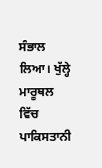ਸੰਭਾਲ ਲਿਆ। ਖੁੱਲ੍ਹੇ ਮਾਰੂਥਲ ਵਿੱਚ ਪਾਕਿਸਤਾਨੀ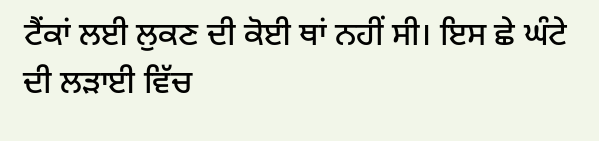ਟੈਂਕਾਂ ਲਈ ਲੁਕਣ ਦੀ ਕੋਈ ਥਾਂ ਨਹੀਂ ਸੀ। ਇਸ ਛੇ ਘੰਟੇ ਦੀ ਲੜਾਈ ਵਿੱਚ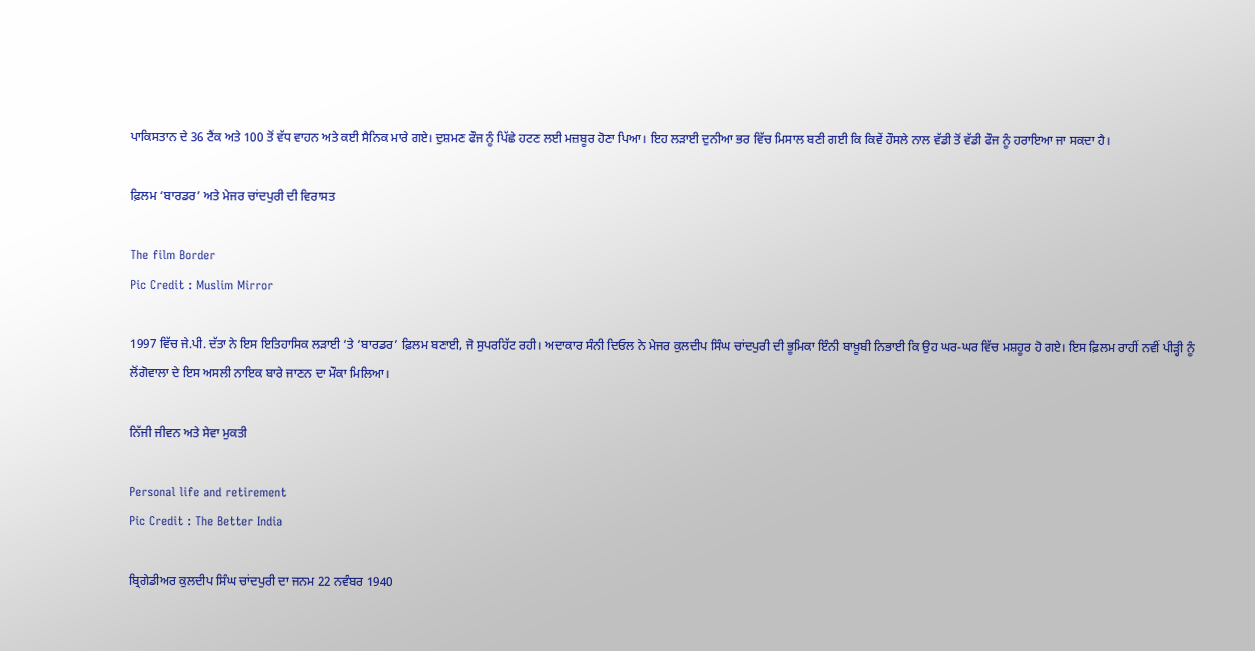ਪਾਕਿਸਤਾਨ ਦੇ 36 ਟੈਂਕ ਅਤੇ 100 ਤੋਂ ਵੱਧ ਵਾਹਨ ਅਤੇ ਕਈ ਸੈਨਿਕ ਮਾਰੇ ਗਏ। ਦੁਸ਼ਮਣ ਫੌਜ ਨੂੰ ਪਿੱਛੇ ਹਟਣ ਲਈ ਮਜ਼ਬੂਰ ਹੋਣਾ ਪਿਆ। ਇਹ ਲੜਾਈ ਦੁਨੀਆ ਭਰ ਵਿੱਚ ਮਿਸਾਲ ਬਣੀ ਗਈ ਕਿ ਕਿਵੇਂ ਹੌਸਲੇ ਨਾਲ ਵੱਡੀ ਤੋਂ ਵੱਡੀ ਫੌਜ ਨੂੰ ਹਰਾਇਆ ਜਾ ਸਕਦਾ ਹੈ।

ਫ਼ਿਲਮ ‘ਬਾਰਡਰ’ ਅਤੇ ਮੇਜਰ ਚਾਂਦਪੁਰੀ ਦੀ ਵਿਰਾਸਤ

The film Border
Pic Credit : Muslim Mirror

1997 ਵਿੱਚ ਜੇ.ਪੀ. ਦੱਤਾ ਨੇ ਇਸ ਇਤਿਹਾਸਿਕ ਲੜਾਈ ‘ਤੇ ‘ਬਾਰਡਰ’ ਫ਼ਿਲਮ ਬਣਾਈ, ਜੋ ਸੁਪਰਹਿੱਟ ਰਹੀ। ਅਦਾਕਾਰ ਸੰਨੀ ਦਿਓਲ ਨੇ ਮੇਜਰ ਕੁਲਦੀਪ ਸਿੰਘ ਚਾਂਦਪੁਰੀ ਦੀ ਭੂਮਿਕਾ ਇੰਨੀ ਬਾਖ਼ੂਬੀ ਨਿਭਾਈ ਕਿ ਉਹ ਘਰ-ਘਰ ਵਿੱਚ ਮਸ਼ਹੂਰ ਹੋ ਗਏ। ਇਸ ਫ਼ਿਲਮ ਰਾਹੀਂ ਨਵੀਂ ਪੀੜ੍ਹੀ ਨੂੰ ਲੋਂਗੋਵਾਲਾ ਦੇ ਇਸ ਅਸਲੀ ਨਾਇਕ ਬਾਰੇ ਜਾਣਨ ਦਾ ਮੌਕਾ ਮਿਲਿਆ।

ਨਿੱਜੀ ਜੀਵਨ ਅਤੇ ਸੇਵਾ ਮੁਕਤੀ

Personal life and retirement
Pic Credit : The Better India

ਬ੍ਰਿਗੇਡੀਅਰ ਕੁਲਦੀਪ ਸਿੰਘ ਚਾਂਦਪੁਰੀ ਦਾ ਜਨਮ 22 ਨਵੰਬਰ 1940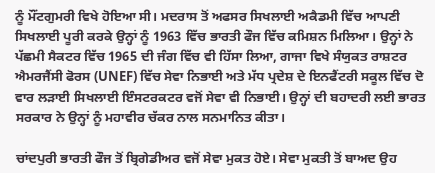ਨੂੰ ਮੌਂਟਗੁਮਰੀ ਵਿਖੇ ਹੋਇਆ ਸੀ। ਮਦਰਾਸ ਤੋਂ ਅਫਸਰ ਸਿਖਲਾਈ ਅਕੈਡਮੀ ਵਿੱਚ ਆਪਣੀ ਸਿਖਲਾਈ ਪੂਰੀ ਕਰਕੇ ਉਨ੍ਹਾਂ ਨੂੰ 1963 ਵਿੱਚ ਭਾਰਤੀ ਫੌਜ ਵਿੱਚ ਕਮਿਸ਼ਨ ਮਿਲਿਆ। ਉਨ੍ਹਾਂ ਨੇ ਪੱਛਮੀ ਸੈਕਟਰ ਵਿੱਚ 1965 ਦੀ ਜੰਗ ਵਿੱਚ ਵੀ ਹਿੱਸਾ ਲਿਆ, ਗਾਜਾ ਵਿਖੇ ਸੰਯੁਕਤ ਰਾਸ਼ਟਰ ਐਮਰਜੈਂਸੀ ਫੋਰਸ (UNEF) ਵਿੱਚ ਸੇਵਾ ਨਿਭਾਈ ਅਤੇ ਮੱਧ ਪ੍ਰਦੇਸ਼ ਦੇ ਇਨਫੈਂਟਰੀ ਸਕੂਲ ਵਿੱਚ ਦੋ ਵਾਰ ਲੜਾਈ ਸਿਖਲਾਈ ਇੰਸਟਰਕਟਰ ਵਜੋਂ ਸੇਵਾ ਵੀ ਨਿਭਾਈ। ਉਨ੍ਹਾਂ ਦੀ ਬਹਾਦਰੀ ਲਈ ਭਾਰਤ ਸਰਕਾਰ ਨੇ ਉਨ੍ਹਾਂ ਨੂੰ ਮਹਾਵੀਰ ਚੱਕਰ ਨਾਲ ਸਨਮਾਨਿਤ ਕੀਤਾ।

ਚਾਂਦਪੁਰੀ ਭਾਰਤੀ ਫੌਜ ਤੋਂ ਬ੍ਰਿਗੇਡੀਅਰ ਵਜੋਂ ਸੇਵਾ ਮੁਕਤ ਹੋਏ। ਸੇਵਾ ਮੁਕਤੀ ਤੋਂ ਬਾਅਦ ਉਹ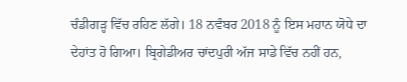ਚੰਡੀਗੜ੍ਹ ਵਿੱਚ ਰਹਿਣ ਲੱਗੇ। 18 ਨਵੰਬਰ 2018 ਨੂੰ ਇਸ ਮਹਾਨ ਯੋਧੇ ਦਾ ਦੇਹਾਂਤ ਹੋ ਗਿਆ। ਬ੍ਰਿਗੇਡੀਅਰ ਚਾਂਦਪੁਰੀ ਅੱਜ ਸਾਡੇ ਵਿੱਚ ਨਹੀਂ ਹਨ,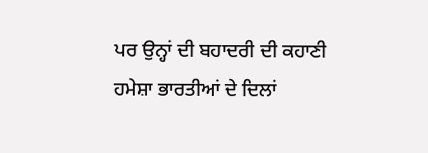ਪਰ ਉਨ੍ਹਾਂ ਦੀ ਬਹਾਦਰੀ ਦੀ ਕਹਾਣੀ ਹਮੇਸ਼ਾ ਭਾਰਤੀਆਂ ਦੇ ਦਿਲਾਂ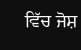ਵਿੱਚ ਜੋਸ਼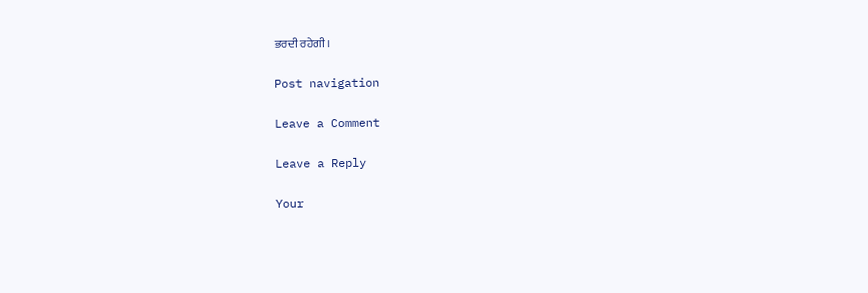ਭਰਦੀ ਰਹੇਗੀ।

Post navigation

Leave a Comment

Leave a Reply

Your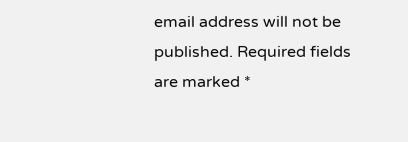email address will not be published. Required fields are marked *